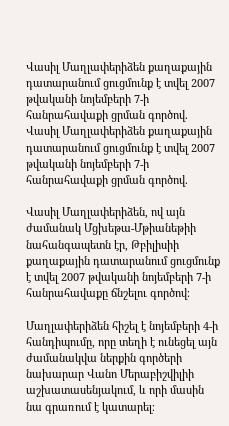Վասիլ Մաղլափերիձեն քաղաքային դատարանում ցուցմունք է տվել 2007 թվականի նոյեմբերի 7-ի հանրահավաքի ցրման գործով.
Վասիլ Մաղլափերիձեն քաղաքային դատարանում ցուցմունք է տվել 2007 թվականի նոյեմբերի 7-ի հանրահավաքի ցրման գործով.

Վասիլ Մաղլափերիձեն, ով այն ժամանակ Մցխեթա-Մթիանեթիի նահանգապետն էր, Թբիլիսիի քաղաքային դատարանում ցուցմունք է տվել 2007 թվականի նոյեմբերի 7-ի հանրահավաքը ճնշելու գործով։

Մաղլափերիձեն հիշել է նոյեմբերի 4-ի հանդիպումը, որը տեղի է ունեցել այն ժամանակվա ներքին գործերի նախարար Վանո Մերաբիշվիլիի աշխատասենյակում, և որի մասին նա գրառում է կատարել։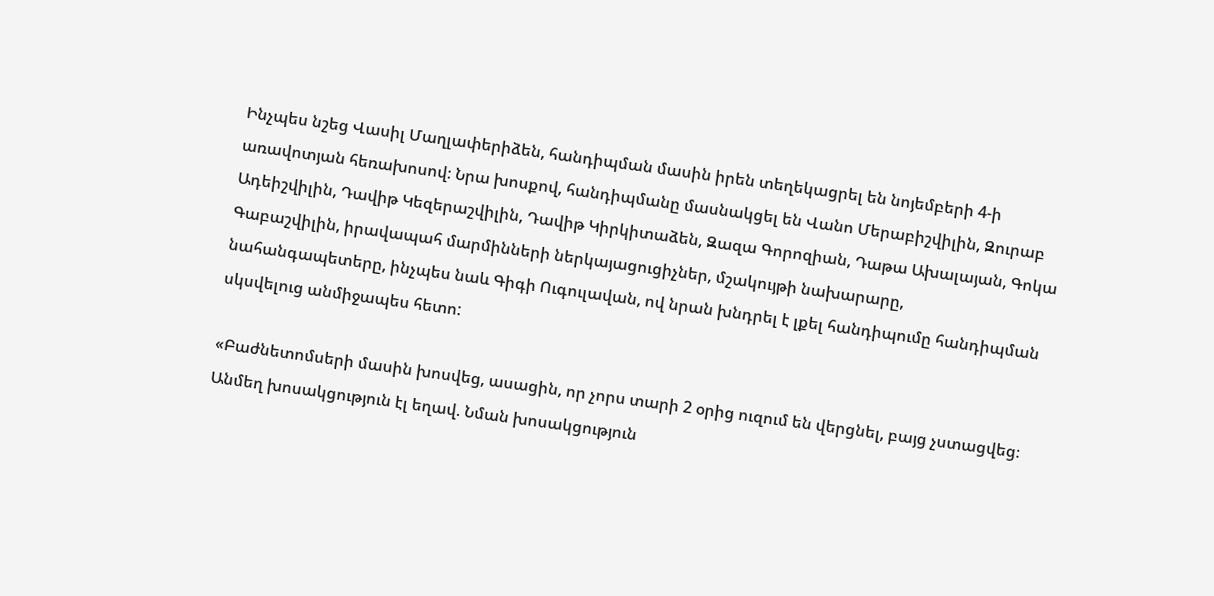Ինչպես նշեց Վասիլ Մաղլափերիձեն, հանդիպման մասին իրեն տեղեկացրել են նոյեմբերի 4-ի առավոտյան հեռախոսով։ Նրա խոսքով, հանդիպմանը մասնակցել են Վանո Մերաբիշվիլին, Զուրաբ Ադեիշվիլին, Դավիթ Կեզերաշվիլին, Դավիթ Կիրկիտաձեն, Զազա Գորոզիան, Դաթա Ախալայան, Գոկա Գաբաշվիլին, իրավապահ մարմինների ներկայացուցիչներ, մշակույթի նախարարը, նահանգապետերը, ինչպես նաև Գիգի Ուգուլավան, ով նրան խնդրել է լքել հանդիպումը հանդիպման սկսվելուց անմիջապես հետո:

«Բաժնետոմսերի մասին խոսվեց, ասացին, որ չորս տարի 2 օրից ուզում են վերցնել, բայց չստացվեց։ Անմեղ խոսակցություն էլ եղավ. Նման խոսակցություն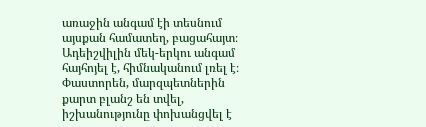առաջին անգամ էի տեսնում այսքան համատեղ, բացահայտ։ Ադեիշվիլին մեկ-երկու անգամ հայհոյել է, հիմնականում լռել է։ Փաստորեն, մարզպետներին քարտ բլանշ են տվել, իշխանությունը փոխանցվել է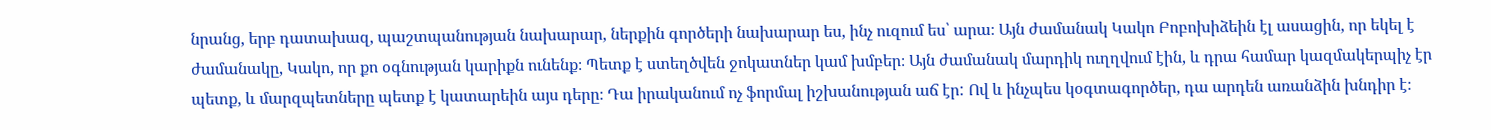նրանց, երբ դատախազ, պաշտպանության նախարար, ներքին գործերի նախարար ես, ինչ ուզում ես՝ արա։ Այն ժամանակ Կակո Բոբոխիձեին էլ ասացին, որ եկել է ժամանակը, Կակո, որ քո օգնության կարիքն ունենք։ Պետք է ստեղծվեն ջոկատներ կամ խմբեր։ Այն ժամանակ մարդիկ ուղղվում էին, և դրա համար կազմակերպիչ էր պետք, և մարզպետները պետք է կատարեին այս դերը։ Դա իրականում ոչ ֆորմալ իշխանության աճ էր: Ով և ինչպես կօգտագործեր, դա արդեն առանձին խնդիր է։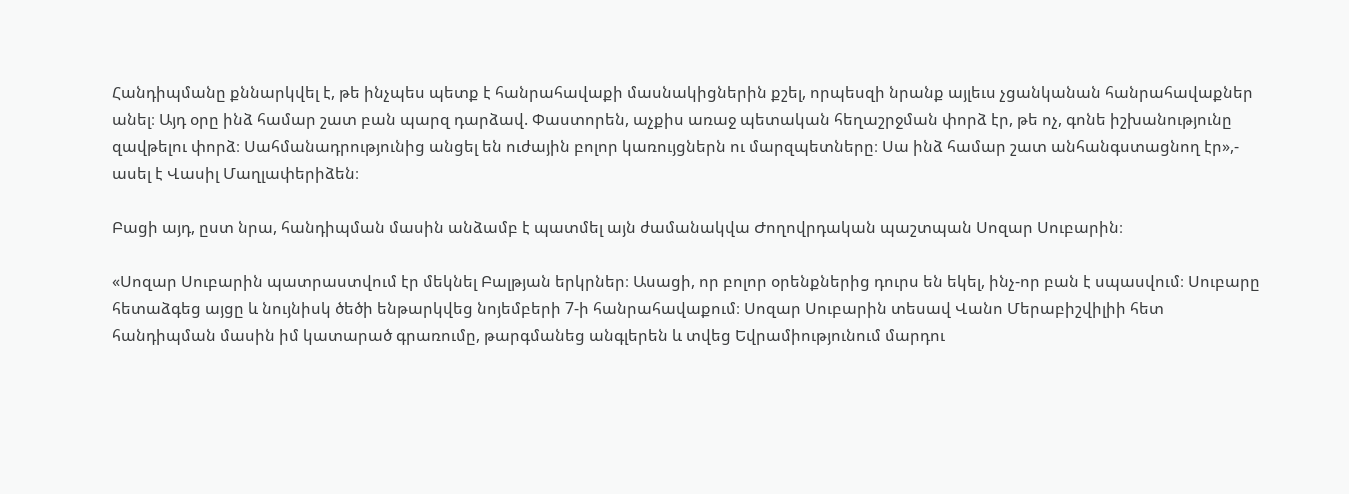Հանդիպմանը քննարկվել է, թե ինչպես պետք է հանրահավաքի մասնակիցներին քշել, որպեսզի նրանք այլեւս չցանկանան հանրահավաքներ անել։ Այդ օրը ինձ համար շատ բան պարզ դարձավ. Փաստորեն, աչքիս առաջ պետական հեղաշրջման փորձ էր, թե ոչ, գոնե իշխանությունը զավթելու փորձ։ Սահմանադրությունից անցել են ուժային բոլոր կառույցներն ու մարզպետները։ Սա ինձ համար շատ անհանգստացնող էր»,- ասել է Վասիլ Մաղլափերիձեն։

Բացի այդ, ըստ նրա, հանդիպման մասին անձամբ է պատմել այն ժամանակվա Ժողովրդական պաշտպան Սոզար Սուբարին։

«Սոզար Սուբարին պատրաստվում էր մեկնել Բալթյան երկրներ։ Ասացի, որ բոլոր օրենքներից դուրս են եկել, ինչ-որ բան է սպասվում։ Սուբարը հետաձգեց այցը և նույնիսկ ծեծի ենթարկվեց նոյեմբերի 7-ի հանրահավաքում։ Սոզար Սուբարին տեսավ Վանո Մերաբիշվիլիի հետ հանդիպման մասին իմ կատարած գրառումը, թարգմանեց անգլերեն և տվեց Եվրամիությունում մարդու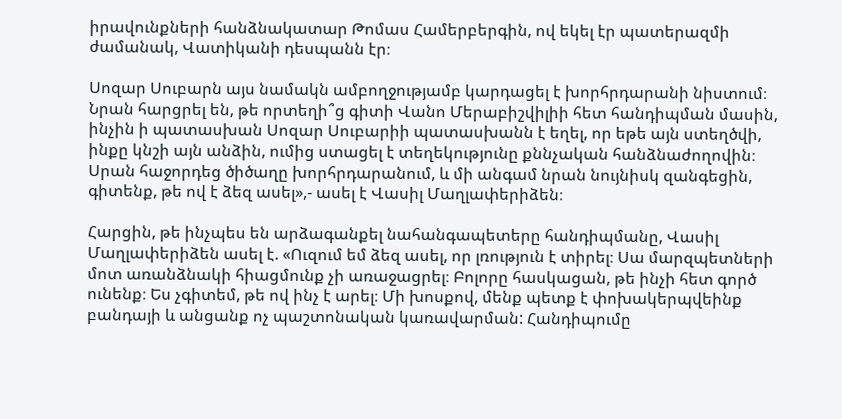իրավունքների հանձնակատար Թոմաս Համերբերգին, ով եկել էր պատերազմի ժամանակ, Վատիկանի դեսպանն էր։

Սոզար Սուբարն այս նամակն ամբողջությամբ կարդացել է խորհրդարանի նիստում։ Նրան հարցրել են, թե որտեղի՞ց գիտի Վանո Մերաբիշվիլիի հետ հանդիպման մասին, ինչին ի պատասխան Սոզար Սուբարիի պատասխանն է եղել, որ եթե այն ստեղծվի, ինքը կնշի այն անձին, ումից ստացել է տեղեկությունը քննչական հանձնաժողովին։ Սրան հաջորդեց ծիծաղը խորհրդարանում, և մի անգամ նրան նույնիսկ զանգեցին, գիտենք, թե ով է ձեզ ասել»,- ասել է Վասիլ Մաղլափերիձեն։

Հարցին, թե ինչպես են արձագանքել նահանգապետերը հանդիպմանը, Վասիլ Մաղլափերիձեն ասել է. «Ուզում եմ ձեզ ասել, որ լռություն է տիրել։ Սա մարզպետների մոտ առանձնակի հիացմունք չի առաջացրել։ Բոլորը հասկացան, թե ինչի հետ գործ ունենք։ Ես չգիտեմ, թե ով ինչ է արել։ Մի խոսքով, մենք պետք է փոխակերպվեինք բանդայի և անցանք ոչ պաշտոնական կառավարման: Հանդիպումը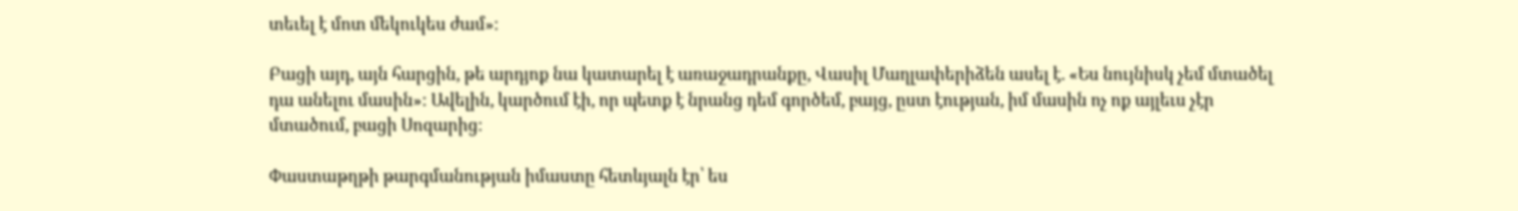տեւել է մոտ մեկուկես ժամ»։

Բացի այդ, այն հարցին, թե արդյոք նա կատարել է առաջադրանքը, Վասիլ Մաղլափերիձեն ասել է. «Ես նույնիսկ չեմ մտածել դա անելու մասին»: Ավելին, կարծում էի, որ պետք է նրանց դեմ գործեմ, բայց, ըստ էության, իմ մասին ոչ ոք այլեւս չէր մտածում, բացի Սոզարից։

Փաստաթղթի թարգմանության իմաստը հետևյալն էր՝ ես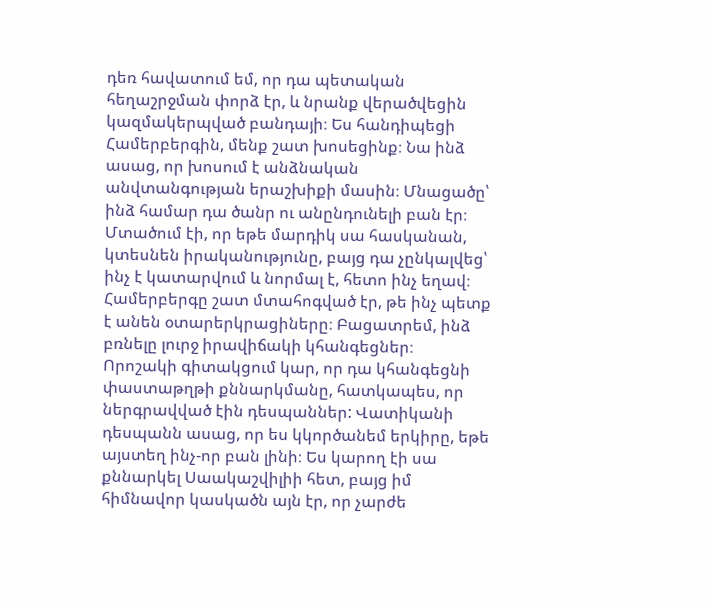դեռ հավատում եմ, որ դա պետական հեղաշրջման փորձ էր, և նրանք վերածվեցին կազմակերպված բանդայի։ Ես հանդիպեցի Համերբերգին, մենք շատ խոսեցինք։ Նա ինձ ասաց, որ խոսում է անձնական անվտանգության երաշխիքի մասին։ Մնացածը՝ ինձ համար դա ծանր ու անընդունելի բան էր։ Մտածում էի, որ եթե մարդիկ սա հասկանան, կտեսնեն իրականությունը, բայց դա չընկալվեց՝ ինչ է կատարվում և նորմալ է, հետո ինչ եղավ։ Համերբերգը շատ մտահոգված էր, թե ինչ պետք է անեն օտարերկրացիները։ Բացատրեմ, ինձ բռնելը լուրջ իրավիճակի կհանգեցներ։ Որոշակի գիտակցում կար, որ դա կհանգեցնի փաստաթղթի քննարկմանը, հատկապես, որ ներգրավված էին դեսպաններ: Վատիկանի դեսպանն ասաց, որ ես կկործանեմ երկիրը, եթե այստեղ ինչ-որ բան լինի։ Ես կարող էի սա քննարկել Սաակաշվիլիի հետ, բայց իմ հիմնավոր կասկածն այն էր, որ չարժե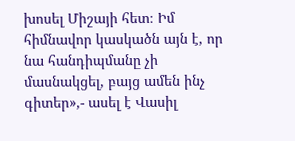խոսել Միշայի հետ։ Իմ հիմնավոր կասկածն այն է, որ նա հանդիպմանը չի մասնակցել, բայց ամեն ինչ գիտեր»,- ասել է Վասիլ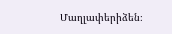Մաղլափերիձեն։